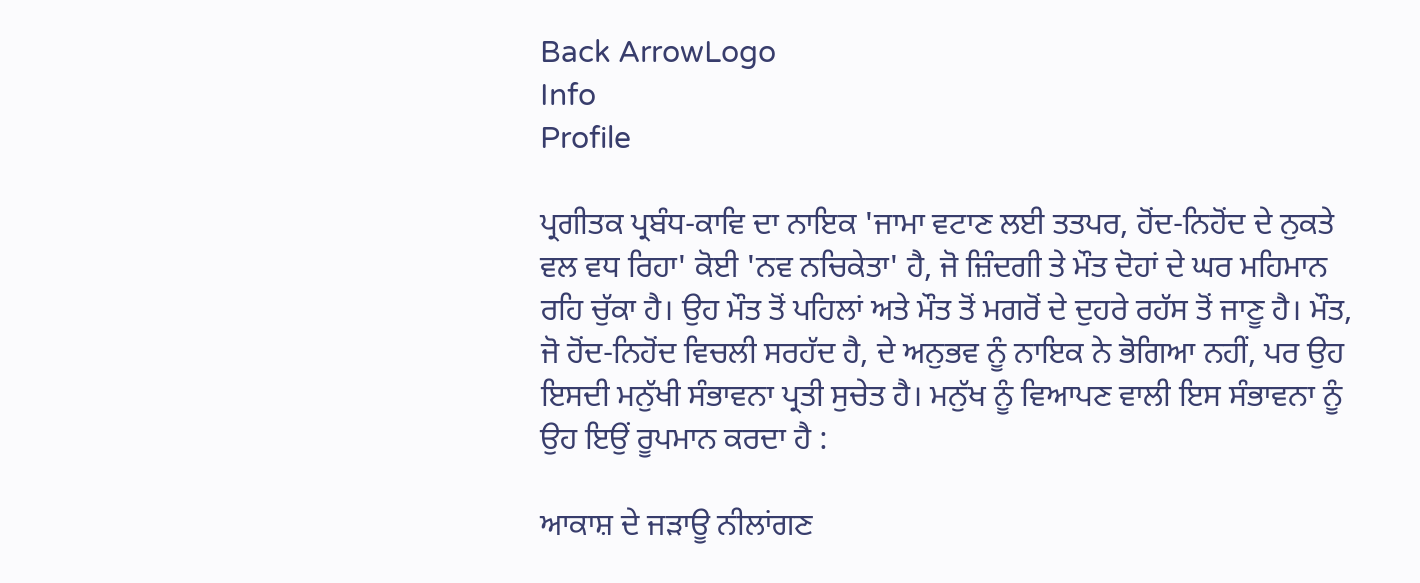Back ArrowLogo
Info
Profile

ਪ੍ਰਗੀਤਕ ਪ੍ਰਬੰਧ-ਕਾਵਿ ਦਾ ਨਾਇਕ 'ਜਾਮਾ ਵਟਾਣ ਲਈ ਤਤਪਰ, ਹੋਂਦ-ਨਿਹੋਂਦ ਦੇ ਨੁਕਤੇ ਵਲ ਵਧ ਰਿਹਾ' ਕੋਈ 'ਨਵ ਨਚਿਕੇਤਾ' ਹੈ, ਜੋ ਜ਼ਿੰਦਗੀ ਤੇ ਮੌਤ ਦੋਹਾਂ ਦੇ ਘਰ ਮਹਿਮਾਨ ਰਹਿ ਚੁੱਕਾ ਹੈ। ਉਹ ਮੌਤ ਤੋਂ ਪਹਿਲਾਂ ਅਤੇ ਮੌਤ ਤੋਂ ਮਗਰੋਂ ਦੇ ਦੁਹਰੇ ਰਹੱਸ ਤੋਂ ਜਾਣੂ ਹੈ। ਮੌਤ, ਜੋ ਹੋਂਦ-ਨਿਹੋਂਦ ਵਿਚਲੀ ਸਰਹੱਦ ਹੈ, ਦੇ ਅਨੁਭਵ ਨੂੰ ਨਾਇਕ ਨੇ ਭੋਗਿਆ ਨਹੀਂ, ਪਰ ਉਹ ਇਸਦੀ ਮਨੁੱਖੀ ਸੰਭਾਵਨਾ ਪ੍ਰਤੀ ਸੁਚੇਤ ਹੈ। ਮਨੁੱਖ ਨੂੰ ਵਿਆਪਣ ਵਾਲੀ ਇਸ ਸੰਭਾਵਨਾ ਨੂੰ ਉਹ ਇਉਂ ਰੂਪਮਾਨ ਕਰਦਾ ਹੈ :

ਆਕਾਸ਼ ਦੇ ਜੜਾਊ ਨੀਲਾਂਗਣ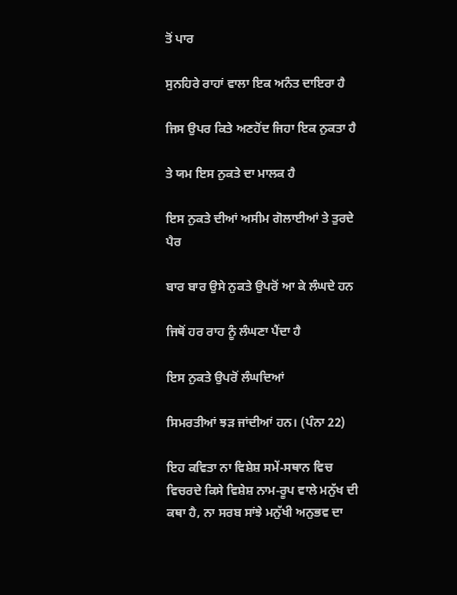ਤੋਂ ਪਾਰ

ਸੁਨਹਿਰੇ ਰਾਹਾਂ ਵਾਲਾ ਇਕ ਅਨੰਤ ਦਾਇਰਾ ਹੈ

ਜਿਸ ਉਪਰ ਕਿਤੇ ਅਣਹੋਂਦ ਜਿਹਾ ਇਕ ਨੁਕਤਾ ਹੈ

ਤੇ ਯਮ ਇਸ ਨੁਕਤੇ ਦਾ ਮਾਲਕ ਹੈ

ਇਸ ਨੁਕਤੇ ਦੀਆਂ ਅਸੀਮ ਗੋਲਾਈਆਂ ਤੇ ਤੁਰਦੇ ਪੈਰ

ਬਾਰ ਬਾਰ ਉਸੇ ਨੁਕਤੇ ਉਪਰੋਂ ਆ ਕੇ ਲੰਘਦੇ ਹਨ

ਜਿਥੋਂ ਹਰ ਰਾਹ ਨੂੰ ਲੰਘਣਾ ਪੈਂਦਾ ਹੈ

ਇਸ ਨੁਕਤੇ ਉਪਰੋਂ ਲੰਘਦਿਆਂ

ਸਿਮਰਤੀਆਂ ਝੜ ਜਾਂਦੀਆਂ ਹਨ। (ਪੰਨਾ 22)

ਇਹ ਕਵਿਤਾ ਨਾ ਵਿਸ਼ੇਸ਼ ਸਮੇਂ-ਸਥਾਨ ਵਿਚ ਵਿਚਰਦੇ ਕਿਸੇ ਵਿਸ਼ੇਸ਼ ਨਾਮ-ਰੂਪ ਵਾਲੇ ਮਨੁੱਖ ਦੀ ਕਥਾ ਹੈ, ਨਾ ਸਰਬ ਸਾਂਝੇ ਮਨੁੱਖੀ ਅਨੁਭਵ ਦਾ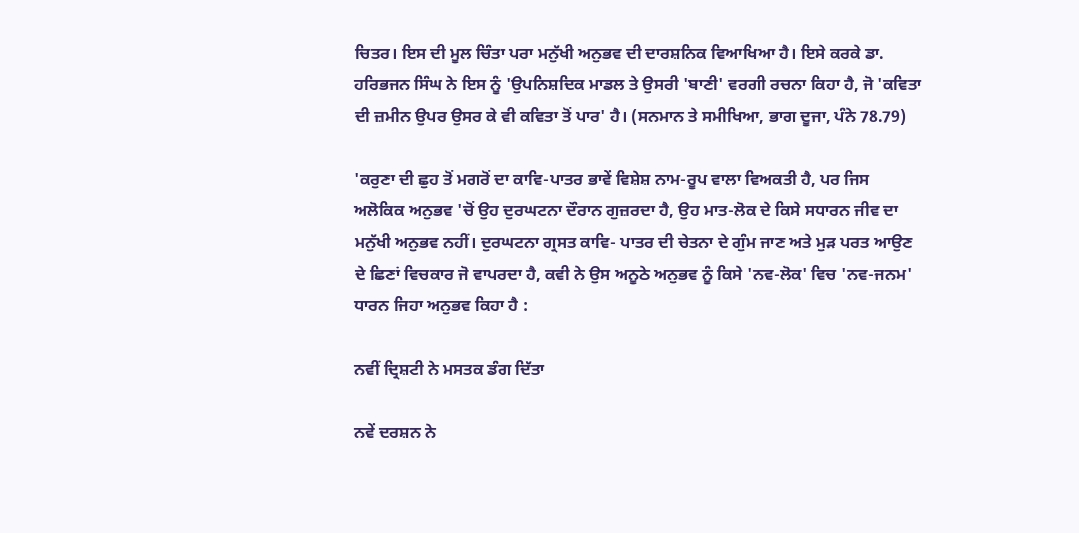ਚਿਤਰ। ਇਸ ਦੀ ਮੂਲ ਚਿੰਤਾ ਪਰਾ ਮਨੁੱਖੀ ਅਨੁਭਵ ਦੀ ਦਾਰਸ਼ਨਿਕ ਵਿਆਖਿਆ ਹੈ। ਇਸੇ ਕਰਕੇ ਡਾ. ਹਰਿਭਜਨ ਸਿੰਘ ਨੇ ਇਸ ਨੂੰ 'ਉਪਨਿਸ਼ਦਿਕ ਮਾਡਲ ਤੇ ਉਸਰੀ 'ਬਾਣੀ' ਵਰਗੀ ਰਚਨਾ ਕਿਹਾ ਹੈ, ਜੋ 'ਕਵਿਤਾ ਦੀ ਜ਼ਮੀਨ ਉਪਰ ਉਸਰ ਕੇ ਵੀ ਕਵਿਤਾ ਤੋਂ ਪਾਰ' ਹੈ। (ਸਨਮਾਨ ਤੇ ਸਮੀਖਿਆ, ਭਾਗ ਦੂਜਾ, ਪੰਨੇ 78.79)

'ਕਰੁਣਾ ਦੀ ਛੁਹ ਤੋਂ ਮਗਰੋਂ ਦਾ ਕਾਵਿ-ਪਾਤਰ ਭਾਵੇਂ ਵਿਸ਼ੇਸ਼ ਨਾਮ-ਰੂਪ ਵਾਲਾ ਵਿਅਕਤੀ ਹੈ, ਪਰ ਜਿਸ ਅਲੋਕਿਕ ਅਨੁਭਵ 'ਚੋਂ ਉਹ ਦੁਰਘਟਨਾ ਦੌਰਾਨ ਗੁਜ਼ਰਦਾ ਹੈ, ਉਹ ਮਾਤ-ਲੋਕ ਦੇ ਕਿਸੇ ਸਧਾਰਨ ਜੀਵ ਦਾ ਮਨੁੱਖੀ ਅਨੁਭਵ ਨਹੀਂ। ਦੁਰਘਟਨਾ ਗ੍ਰਸਤ ਕਾਵਿ- ਪਾਤਰ ਦੀ ਚੇਤਨਾ ਦੇ ਗੁੰਮ ਜਾਣ ਅਤੇ ਮੁੜ ਪਰਤ ਆਉਣ ਦੇ ਛਿਣਾਂ ਵਿਚਕਾਰ ਜੋ ਵਾਪਰਦਾ ਹੈ, ਕਵੀ ਨੇ ਉਸ ਅਨੂਠੇ ਅਨੁਭਵ ਨੂੰ ਕਿਸੇ 'ਨਵ-ਲੋਕ' ਵਿਚ 'ਨਵ-ਜਨਮ' ਧਾਰਨ ਜਿਹਾ ਅਨੁਭਵ ਕਿਹਾ ਹੈ :

ਨਵੀਂ ਦ੍ਰਿਸ਼ਟੀ ਨੇ ਮਸਤਕ ਡੰਗ ਦਿੱਤਾ

ਨਵੇਂ ਦਰਸ਼ਨ ਨੇ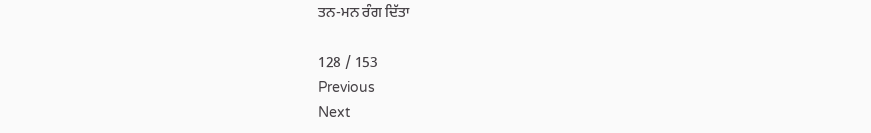ਤਨ-ਮਨ ਰੰਗ ਦਿੱਤਾ

128 / 153
Previous
Next